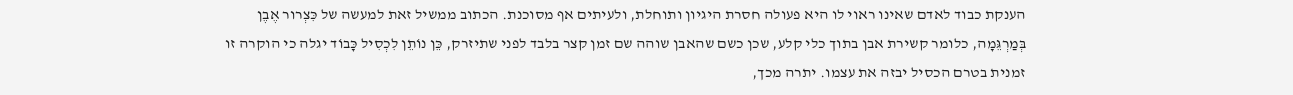הענקת כבוד לאדם שאינו ראוי לו היא פעולה חסרת היגיון ותוחלת, ולעיתים אף מסוכנת. הכתוב ממשיל זאת למעשה של כִּצְרור אֶבֶן בְּמַרְגֵּמָה, כלומר קשירת אבן בתוך כלי קלע, שכן כשם שהאבן שוהה שם זמן קצר בלבד לפני שתיזרק, כֵּן נוֹתֵן לִכְסִיל כָּבוֹד יגלה כי הוקרה זו זמנית בטרם הכסיל יבזה את עצמו. יתרה מכך,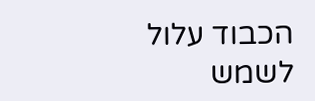הכבוד עלול לשמש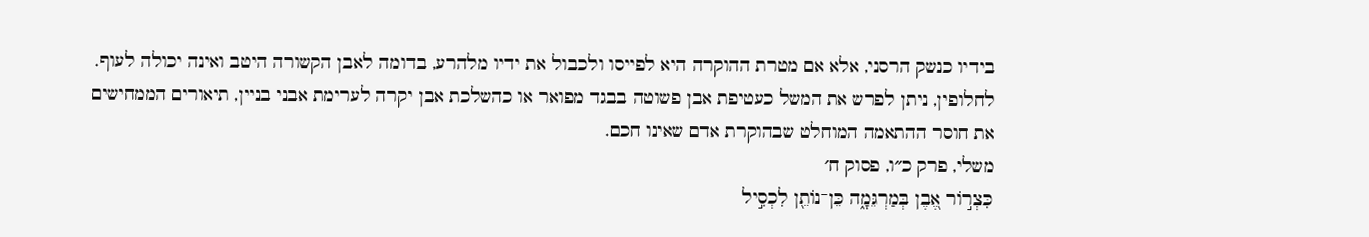בידיו כנשק הרסני, אלא אם מטרת ההוקרה היא לפייסו ולכבול את ידיו מלהרע, בדומה לאבן הקשורה היטב ואינה יכולה לעוף. לחלופין, ניתן לפרש את המשל כעטיפת אבן פשוטה בבגד מפואר או כהשלכת אבן יקרה לערימת אבני בניין, תיאורים הממחישים את חוסר ההתאמה המוחלט שבהוקרת אדם שאינו חכם.
משלי, פרק כ״ו, פסוק ח׳
כִּצְר֣וֹר אֶ֭בֶן בְּמַרְגֵּמָ֑ה כֵּן־נוֹתֵ֖ן לִכְסִ֣יל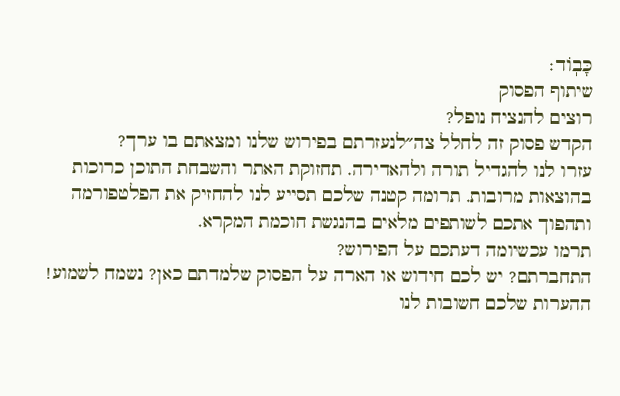כָּבֽוֹד׃
שיתוף הפסוק
רוצים להנציח נופל?
הקדש פסוק זה לחלל צה״לנעזרתם בפירוש שלנו ומצאתם בו ערך?
עזרו לנו להגדיל תורה ולהאדירה. תחזוקת האתר והשבחת התוכן כרוכות בהוצאות מרובות. תרומה קטנה שלכם תסייע לנו להחזיק את הפלטפורמה ותהפוך אתכם לשותפים מלאים בהנגשת חוכמת המקרא.
תרמו עכשיומה דעתכם על הפירוש?
התחברתם? יש לכם חידוש או הארה על הפסוק שלמדתם כאן? נשמח לשמוע!
ההערות שלכם חשובות לנו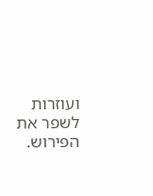ועוזרות לשפר את הפירוש.